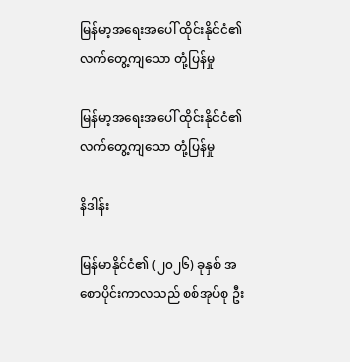မြန်မာ့အရေးအပေါ် ထိုင်းနိုင်ငံ၏ လက်တွေ့ကျသော တုံ့ပြန်မှု

မြန်မာ့အရေးအပေါ် ထိုင်းနိုင်ငံ၏ လက်တွေ့ကျသော တုံ့ပြန်မှု

နိဒါန်း

မြန်မာနိုင်ငံ၏ (၂၀၂၆) ခုနှစ် အစောပိုင်းကာလသည် စစ်အုပ်စု ဦး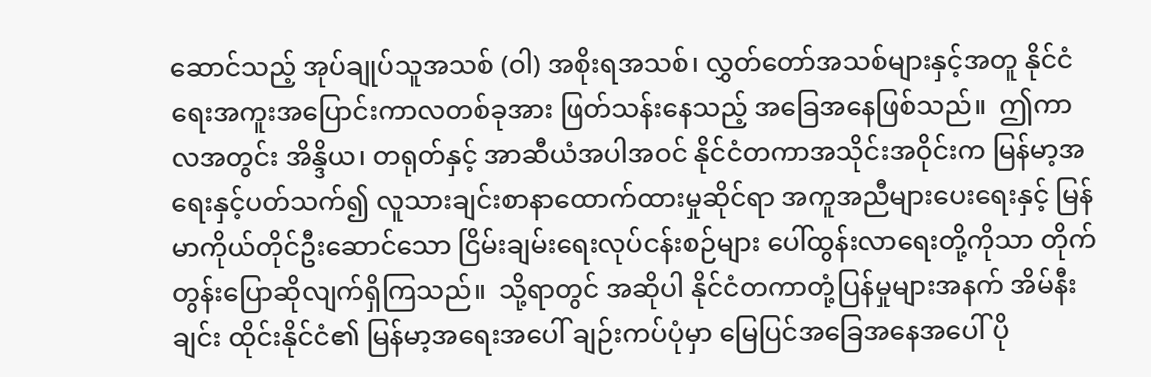ဆောင်သည့် အုပ်ချုပ်သူအသစ် (ဝါ) အစိုးရအသစ်၊ လွှတ်တော်အသစ်များနှင့်အတူ နိုင်ငံရေးအကူးအပြောင်းကာလတစ်ခုအား ဖြတ်သန်းနေသည့် အခြေအနေဖြစ်သည်။  ဤကာလအတွင်း အိန္ဒိယ၊ တရုတ်နှင့် အာဆီယံအပါအဝင် နိုင်ငံတကာအသိုင်းအဝိုင်းက မြန်မာ့အရေးနှင့်ပတ်သက်၍ လူသားချင်းစာနာထောက်ထားမှုဆိုင်ရာ အကူအညီများပေးရေးနှင့် မြန်မာကိုယ်တိုင်ဦးဆောင်သော ငြိမ်းချမ်းရေးလုပ်ငန်းစဉ်များ ပေါ်ထွန်းလာရေးတို့ကိုသာ တိုက်တွန်းပြောဆိုလျက်ရှိကြသည်။  သို့ရာတွင် အဆိုပါ နိုင်ငံတကာတုံ့ပြန်မှုများအနက် အိမ်နီးချင်း ထိုင်းနိုင်ငံ၏ မြန်မာ့အရေးအပေါ် ချဉ်းကပ်ပုံမှာ မြေပြင်အခြေအနေအပေါ် ပို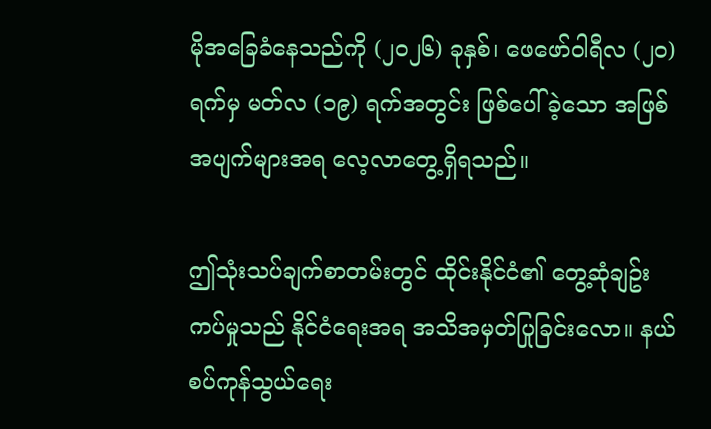မိုအခြေခံနေသည်ကို (၂၀၂၆) ခုနှစ်၊ ဖေဖော်ဝါရီလ (၂၀) ရက်မှ မတ်လ (၁၉) ရက်အတွင်း ဖြစ်ပေါ်ခဲ့သော အဖြစ်အပျက်များအရ လေ့လာတွေ့ရှိရသည်။

ဤသုံးသပ်ချက်စာတမ်းတွင် ထိုင်းနိုင်ငံ၏ တွေ့ဆုံချဥ်းကပ်မှုသည် နိုင်ငံရေးအရ အသိအမှတ်ပြုခြင်းလော။ နယ်စပ်ကုန်သွယ်ရေး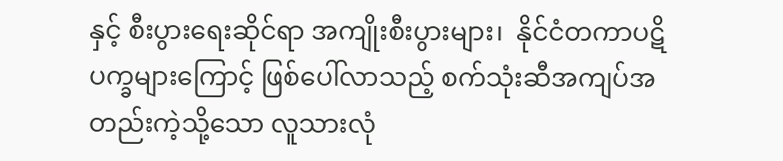နှင့် စီးပွားရေးဆိုင်ရာ အကျိုးစီးပွားများ၊  နိုင်ငံတကာပဋိပက္ခများကြောင့် ဖြစ်ပေါ်လာသည့် စက်သုံးဆီအကျပ်အတည်းကဲ့သို့သော လူသားလုံ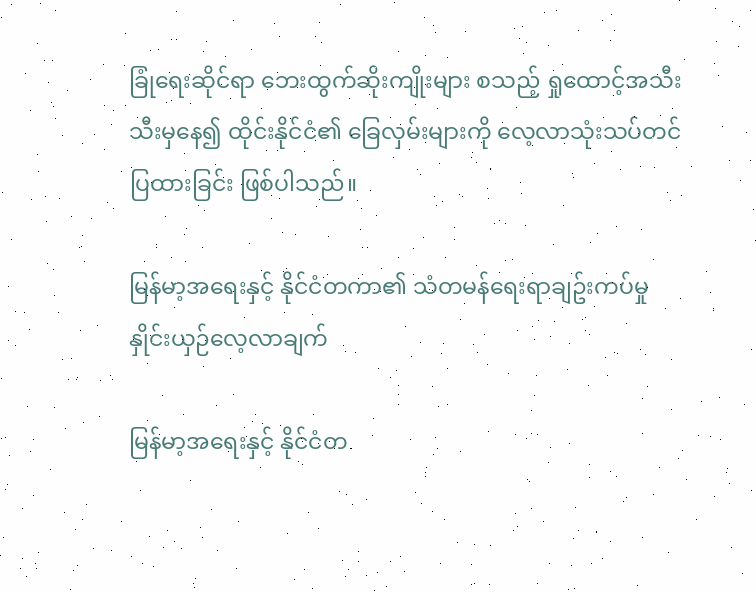ခြုံရေးဆိုင်ရာ ဘေးထွက်ဆိုးကျိုးများ စသည့် ရှုထောင့်အသီးသီးမှနေ၍ ထိုင်းနိုင်ငံ၏ ခြေလှမ်းများကို လေ့လာသုံးသပ်တင်ပြထားခြင်း ဖြစ်ပါသည်။

မြန်မာ့အရေးနှင့် နိုင်ငံတကာ၏ သံတမန်ရေးရာချဥ်းကပ်မှု နှိုင်းယှဉ်လေ့လာချက်

မြန်မာ့အရေးနှင့် နိုင်ငံတ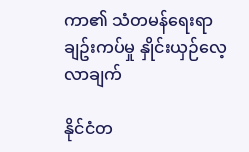ကာ၏ သံတမန်ရေးရာချဥ်းကပ်မှု နှိုင်းယှဉ်လေ့လာချက်

နိုင်ငံတ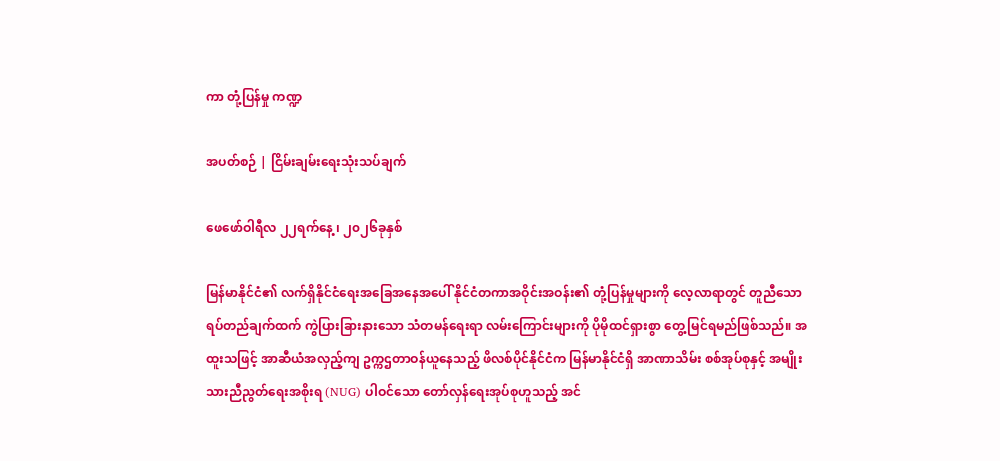ကာ တုံ့ပြန်မှု ကဏ္ဍ

အပတ်စဉ် | ငြိမ်းချမ်းရေးသုံးသပ်ချက်

ဖေဖော်ဝါရီလ ၂၂ရက်နေ့ ၊ ၂၀၂၆ခုနှစ်

မြန်မာနိုင်ငံ၏ လက်ရှိနိုင်ငံရေးအခြေအနေအပေါ် နိုင်ငံတကာအဝိုင်းအဝန်း၏ တုံ့ပြန်မှုများကို လေ့လာရာတွင် တူညီသော ရပ်တည်ချက်ထက် ကွဲပြားခြားနားသော သံတမန်ရေးရာ လမ်းကြောင်းများကို ပိုမိုထင်ရှားစွာ တွေ့မြင်ရမည်ဖြစ်သည်။ အထူးသဖြင့် အာဆီယံအလှည့်ကျ ဥက္ကဌတာဝန်ယူနေသည့် ဖိလစ်ပိုင်နိုင်ငံက မြန်မာနိုင်ငံရှိ အာဏာသိမ်း စစ်အုပ်စုနှင့် အမျိုးသားညီညွတ်ရေးအစိုးရ (NUG) ပါဝင်သော တော်လှန်ရေးအုပ်စုဟူသည့် အင်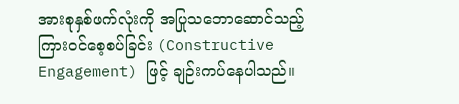အားစုနှစ်ဖက်လုံးကို အပြုသ‌ဘောဆောင်သည့် ကြားဝင်စေ့စပ်ခြင်း (Constructive Engagement) ဖြင့် ချဉ်းကပ်နေပါသည်။